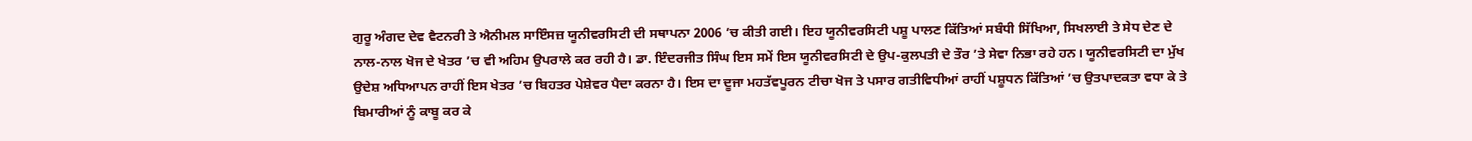ਗੁਰੂ ਅੰਗਦ ਦੇਵ ਵੈਟਨਰੀ ਤੇ ਐਨੀਮਲ ਸਾਇੰਸਜ਼ ਯੂਨੀਵਰਸਿਟੀ ਦੀ ਸਥਾਪਨਾ 2006 ’ਚ ਕੀਤੀ ਗਈ। ਇਹ ਯੂਨੀਵਰਸਿਟੀ ਪਸ਼ੂ ਪਾਲਣ ਕਿੱਤਿਆਂ ਸਬੰਧੀ ਸਿੱਖਿਆ, ਸਿਖਲਾਈ ਤੇ ਸੇਧ ਦੇਣ ਦੇ ਨਾਲ-ਨਾਲ ਖੋਜ ਦੇ ਖੇਤਰ ’ਚ ਵੀ ਅਹਿਮ ਉਪਰਾਲੇ ਕਰ ਰਹੀ ਹੈ। ਡਾ. ਇੰਦਰਜੀਤ ਸਿੰਘ ਇਸ ਸਮੇਂ ਇਸ ਯੂਨੀਵਰਸਿਟੀ ਦੇ ਉਪ-ਕੁਲਪਤੀ ਦੇ ਤੌਰ ’ਤੇ ਸੇਵਾ ਨਿਭਾ ਰਹੇ ਹਨ। ਯੂਨੀਵਰਸਿਟੀ ਦਾ ਮੁੱਖ ਉਦੇਸ਼ ਅਧਿਆਪਨ ਰਾਹੀਂ ਇਸ ਖੇਤਰ ’ਚ ਬਿਹਤਰ ਪੇਸ਼ੇਵਰ ਪੈਦਾ ਕਰਨਾ ਹੈ। ਇਸ ਦਾ ਦੂਜਾ ਮਹਤੱਵਪੂਰਨ ਟੀਚਾ ਖੋਜ ਤੇ ਪਸਾਰ ਗਤੀਵਿਧੀਆਂ ਰਾਹੀਂ ਪਸ਼ੂਧਨ ਕਿੱਤਿਆਂ ’ਚ ਉਤਪਾਦਕਤਾ ਵਧਾ ਕੇ ਤੇ ਬਿਮਾਰੀਆਂ ਨੂੰ ਕਾਬੂ ਕਰ ਕੇ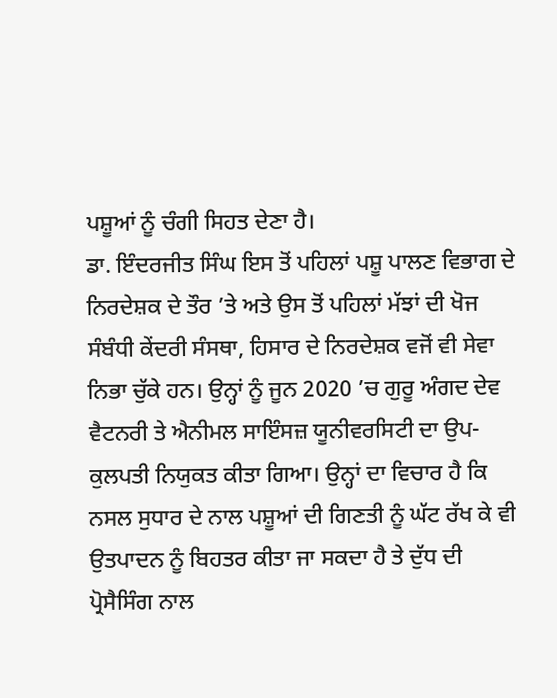ਪਸ਼ੂਆਂ ਨੂੰ ਚੰਗੀ ਸਿਹਤ ਦੇਣਾ ਹੈ।
ਡਾ. ਇੰਦਰਜੀਤ ਸਿੰਘ ਇਸ ਤੋਂ ਪਹਿਲਾਂ ਪਸ਼ੂ ਪਾਲਣ ਵਿਭਾਗ ਦੇ ਨਿਰਦੇਸ਼ਕ ਦੇ ਤੌਰ ’ਤੇ ਅਤੇ ਉਸ ਤੋਂ ਪਹਿਲਾਂ ਮੱਝਾਂ ਦੀ ਖੋਜ ਸੰਬੰਧੀ ਕੇਂਦਰੀ ਸੰਸਥਾ, ਹਿਸਾਰ ਦੇ ਨਿਰਦੇਸ਼ਕ ਵਜੋਂ ਵੀ ਸੇਵਾ ਨਿਭਾ ਚੁੱਕੇ ਹਨ। ਉਨ੍ਹਾਂ ਨੂੰ ਜੂਨ 2020 ’ਚ ਗੁਰੂ ਅੰਗਦ ਦੇਵ ਵੈਟਨਰੀ ਤੇ ਐਨੀਮਲ ਸਾਇੰਸਜ਼ ਯੂਨੀਵਰਸਿਟੀ ਦਾ ਉਪ-ਕੁਲਪਤੀ ਨਿਯੁਕਤ ਕੀਤਾ ਗਿਆ। ਉਨ੍ਹਾਂ ਦਾ ਵਿਚਾਰ ਹੈ ਕਿ ਨਸਲ ਸੁਧਾਰ ਦੇ ਨਾਲ ਪਸ਼ੂਆਂ ਦੀ ਗਿਣਤੀ ਨੂੰ ਘੱਟ ਰੱਖ ਕੇ ਵੀ ਉਤਪਾਦਨ ਨੂੰ ਬਿਹਤਰ ਕੀਤਾ ਜਾ ਸਕਦਾ ਹੈ ਤੇ ਦੁੱਧ ਦੀ ਪ੍ਰੋਸੈਸਿੰਗ ਨਾਲ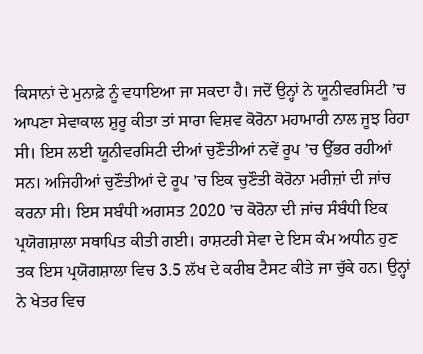ਕਿਸਾਨਾਂ ਦੇ ਮੁਨਾਫ਼ੇ ਨੂੰ ਵਧਾਇਆ ਜਾ ਸਕਦਾ ਹੈ। ਜਦੋਂ ਉਨ੍ਹਾਂ ਨੇ ਯੂਨੀਵਰਸਿਟੀ ’ਚ ਆਪਣਾ ਸੇਵਾਕਾਲ ਸ਼ੁਰੂ ਕੀਤਾ ਤਾਂ ਸਾਰਾ ਵਿਸ਼ਵ ਕੋਰੋਨਾ ਮਹਾਮਾਰੀ ਨਾਲ ਜੂਝ ਰਿਹਾ ਸੀ। ਇਸ ਲਈ ਯੂਨੀਵਰਸਿਟੀ ਦੀਆਂ ਚੁਣੌਤੀਆਂ ਨਵੇਂ ਰੂਪ ’ਚ ਉੱਭਰ ਰਹੀਆਂ ਸਨ। ਅਜਿਹੀਆਂ ਚੁਣੌਤੀਆਂ ਦੇ ਰੂਪ ’ਚ ਇਕ ਚੁਣੌਤੀ ਕੋਰੋਨਾ ਮਰੀਜ਼ਾਂ ਦੀ ਜਾਂਚ ਕਰਨਾ ਸੀ। ਇਸ ਸਬੰਧੀ ਅਗਸਤ 2020 ’ਚ ਕੋਰੋਨਾ ਦੀ ਜਾਂਚ ਸੰਬੰਧੀ ਇਕ ਪ੍ਰਯੋਗਸ਼ਾਲਾ ਸਥਾਪਿਤ ਕੀਤੀ ਗਈ। ਰਾਸ਼ਟਰੀ ਸੇਵਾ ਦੇ ਇਸ ਕੰਮ ਅਧੀਨ ਹੁਣ ਤਕ ਇਸ ਪ੍ਰਯੋਗਸ਼ਾਲਾ ਵਿਚ 3.5 ਲੱਖ ਦੇ ਕਰੀਬ ਟੈਸਟ ਕੀਤੇ ਜਾ ਚੁੱਕੇ ਹਨ। ਉਨ੍ਹਾਂ ਨੇ ਖੇਤਰ ਵਿਚ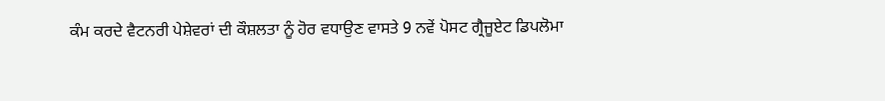ਕੰਮ ਕਰਦੇ ਵੈਟਨਰੀ ਪੇਸ਼ੇਵਰਾਂ ਦੀ ਕੌਸ਼ਲਤਾ ਨੂੰ ਹੋਰ ਵਧਾਉਣ ਵਾਸਤੇ 9 ਨਵੇਂ ਪੋਸਟ ਗ੍ਰੈਜੂਏਟ ਡਿਪਲੋਮਾ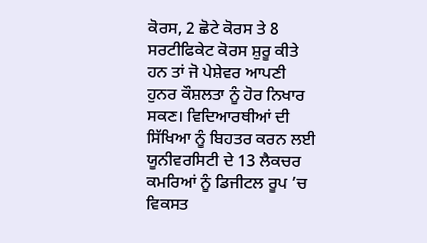ਕੋਰਸ, 2 ਛੋਟੇ ਕੋਰਸ ਤੇ 8 ਸਰਟੀਫਿਕੇਟ ਕੋਰਸ ਸ਼ੁਰੂ ਕੀਤੇ ਹਨ ਤਾਂ ਜੋ ਪੇਸ਼ੇਵਰ ਆਪਣੀ ਹੁਨਰ ਕੌਸ਼ਲਤਾ ਨੂੰ ਹੋਰ ਨਿਖਾਰ ਸਕਣ। ਵਿਦਿਆਰਥੀਆਂ ਦੀ ਸਿੱਖਿਆ ਨੂੰ ਬਿਹਤਰ ਕਰਨ ਲਈ ਯੂਨੀਵਰਸਿਟੀ ਦੇ 13 ਲੈਕਚਰ ਕਮਰਿਆਂ ਨੂੰ ਡਿਜੀਟਲ ਰੂਪ ’ਚ ਵਿਕਸਤ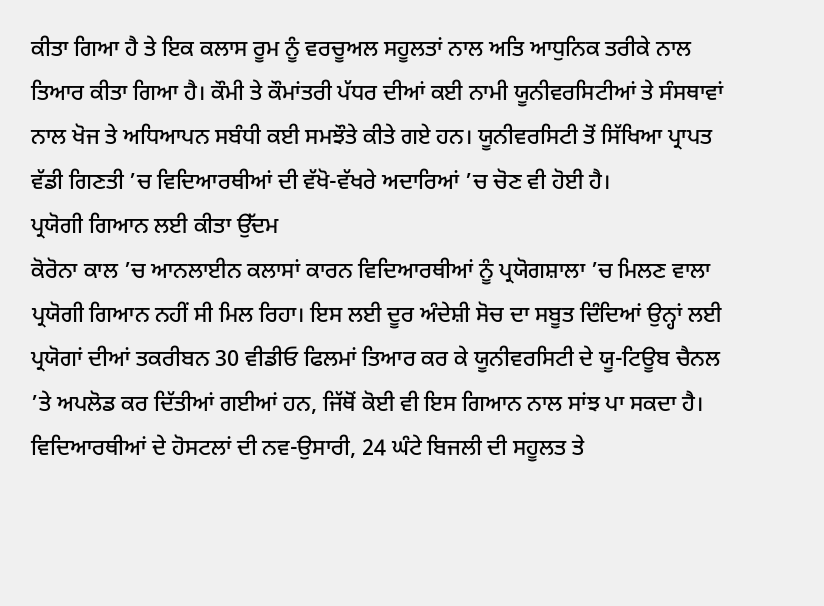ਕੀਤਾ ਗਿਆ ਹੈ ਤੇ ਇਕ ਕਲਾਸ ਰੂਮ ਨੂੰ ਵਰਚੂਅਲ ਸਹੂਲਤਾਂ ਨਾਲ ਅਤਿ ਆਧੁਨਿਕ ਤਰੀਕੇ ਨਾਲ ਤਿਆਰ ਕੀਤਾ ਗਿਆ ਹੈ। ਕੌਮੀ ਤੇ ਕੌਮਾਂਤਰੀ ਪੱਧਰ ਦੀਆਂ ਕਈ ਨਾਮੀ ਯੂਨੀਵਰਸਿਟੀਆਂ ਤੇ ਸੰਸਥਾਵਾਂ ਨਾਲ ਖੋਜ ਤੇ ਅਧਿਆਪਨ ਸਬੰਧੀ ਕਈ ਸਮਝੌਤੇ ਕੀਤੇ ਗਏ ਹਨ। ਯੂਨੀਵਰਸਿਟੀ ਤੋਂ ਸਿੱਖਿਆ ਪ੍ਰਾਪਤ ਵੱਡੀ ਗਿਣਤੀ ’ਚ ਵਿਦਿਆਰਥੀਆਂ ਦੀ ਵੱਖੋ-ਵੱਖਰੇ ਅਦਾਰਿਆਂ ’ਚ ਚੋਣ ਵੀ ਹੋਈ ਹੈ।
ਪ੍ਰਯੋਗੀ ਗਿਆਨ ਲਈ ਕੀਤਾ ਉੱਦਮ
ਕੋਰੋਨਾ ਕਾਲ ’ਚ ਆਨਲਾਈਨ ਕਲਾਸਾਂ ਕਾਰਨ ਵਿਦਿਆਰਥੀਆਂ ਨੂੰ ਪ੍ਰਯੋਗਸ਼ਾਲਾ ’ਚ ਮਿਲਣ ਵਾਲਾ ਪ੍ਰਯੋਗੀ ਗਿਆਨ ਨਹੀਂ ਸੀ ਮਿਲ ਰਿਹਾ। ਇਸ ਲਈ ਦੂਰ ਅੰਦੇਸ਼ੀ ਸੋਚ ਦਾ ਸਬੂਤ ਦਿੰਦਿਆਂ ਉਨ੍ਹਾਂ ਲਈ ਪ੍ਰਯੋਗਾਂ ਦੀਆਂ ਤਕਰੀਬਨ 30 ਵੀਡੀਓ ਫਿਲਮਾਂ ਤਿਆਰ ਕਰ ਕੇ ਯੂਨੀਵਰਸਿਟੀ ਦੇ ਯੂ-ਟਿਊਬ ਚੈਨਲ ’ਤੇ ਅਪਲੋਡ ਕਰ ਦਿੱਤੀਆਂ ਗਈਆਂ ਹਨ, ਜਿੱਥੋਂ ਕੋਈ ਵੀ ਇਸ ਗਿਆਨ ਨਾਲ ਸਾਂਝ ਪਾ ਸਕਦਾ ਹੈ। ਵਿਦਿਆਰਥੀਆਂ ਦੇ ਹੋਸਟਲਾਂ ਦੀ ਨਵ-ਉਸਾਰੀ, 24 ਘੰਟੇ ਬਿਜਲੀ ਦੀ ਸਹੂਲਤ ਤੇ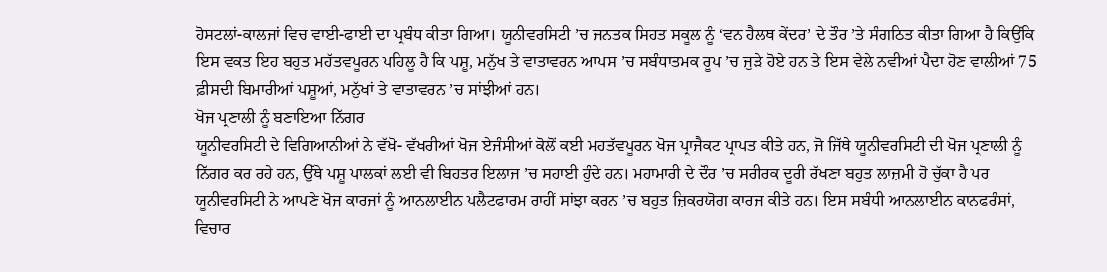ਹੋਸਟਲਾਂ-ਕਾਲਜਾਂ ਵਿਚ ਵਾਈ-ਫਾਈ ਦਾ ਪ੍ਰਬੰਧ ਕੀਤਾ ਗਿਆ। ਯੂਨੀਵਰਸਿਟੀ ’ਚ ਜਨਤਕ ਸਿਹਤ ਸਕੂਲ ਨੂੰ ‘ਵਨ ਹੈਲਥ ਕੇਂਦਰ’ ਦੇ ਤੌਰ ’ਤੇ ਸੰਗਠਿਤ ਕੀਤਾ ਗਿਆ ਹੈ ਕਿਉਂਕਿ ਇਸ ਵਕਤ ਇਹ ਬਹੁਤ ਮਹੱਤਵਪੂਰਨ ਪਹਿਲੂ ਹੈ ਕਿ ਪਸ਼ੂ, ਮਨੁੱਖ ਤੇ ਵਾਤਾਵਰਨ ਆਪਸ ’ਚ ਸਬੰਧਾਤਮਕ ਰੂਪ ’ਚ ਜੁੜੇ ਹੋਏ ਹਨ ਤੇ ਇਸ ਵੇਲੇ ਨਵੀਆਂ ਪੈਦਾ ਹੋਣ ਵਾਲੀਆਂ 75 ਫ਼ੀਸਦੀ ਬਿਮਾਰੀਆਂ ਪਸ਼ੂਆਂ, ਮਨੁੱਖਾਂ ਤੇ ਵਾਤਾਵਰਨ ’ਚ ਸਾਂਝੀਆਂ ਹਨ।
ਖੋਜ ਪ੍ਰਣਾਲੀ ਨੂੰ ਬਣਾਇਆ ਨਿੱਗਰ
ਯੂਨੀਵਰਸਿਟੀ ਦੇ ਵਿਗਿਆਨੀਆਂ ਨੇ ਵੱਖੋ- ਵੱਖਰੀਆਂ ਖੋਜ ਏਜੰਸੀਆਂ ਕੋਲੋਂ ਕਈ ਮਹਤੱਵਪੂਰਨ ਖੋਜ ਪ੍ਰਾਜੈਕਟ ਪ੍ਰਾਪਤ ਕੀਤੇ ਹਨ, ਜੋ ਜਿੱਥੇ ਯੂਨੀਵਰਸਿਟੀ ਦੀ ਖੋਜ ਪ੍ਰਣਾਲੀ ਨੂੰ ਨਿੱਗਰ ਕਰ ਰਹੇ ਹਨ, ਉੱਥੇ ਪਸ਼ੂ ਪਾਲਕਾਂ ਲਈ ਵੀ ਬਿਹਤਰ ਇਲਾਜ ’ਚ ਸਹਾਈ ਹੁੰਦੇ ਹਨ। ਮਹਾਮਾਰੀ ਦੇ ਦੌਰ ’ਚ ਸਰੀਰਕ ਦੂਰੀ ਰੱਖਣਾ ਬਹੁਤ ਲਾਜ਼ਮੀ ਹੋ ਚੁੱਕਾ ਹੈ ਪਰ ਯੂਨੀਵਰਸਿਟੀ ਨੇ ਆਪਣੇ ਖੋਜ ਕਾਰਜਾਂ ਨੂੰ ਆਨਲਾਈਨ ਪਲੈਟਫਾਰਮ ਰਾਹੀਂ ਸਾਂਝਾ ਕਰਨ ’ਚ ਬਹੁਤ ਜ਼ਿਕਰਯੋਗ ਕਾਰਜ ਕੀਤੇ ਹਨ। ਇਸ ਸਬੰਧੀ ਆਨਲਾਈਨ ਕਾਨਫਰੰਸਾਂ, ਵਿਚਾਰ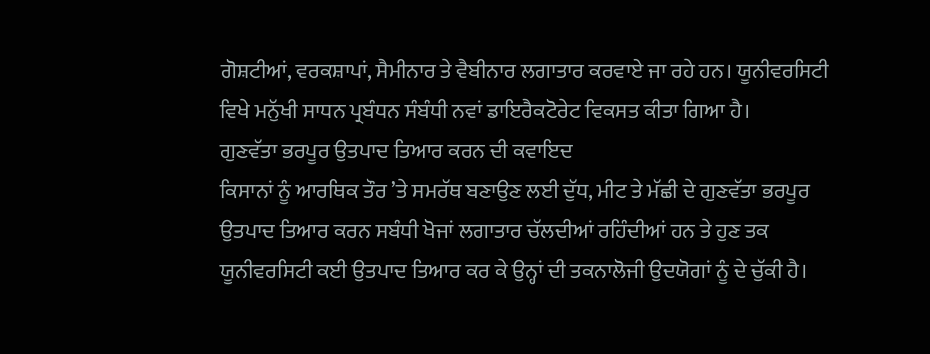ਗੋਸ਼ਟੀਆਂ, ਵਰਕਸ਼ਾਪਾਂ, ਸੈਮੀਨਾਰ ਤੇ ਵੈਬੀਨਾਰ ਲਗਾਤਾਰ ਕਰਵਾਏ ਜਾ ਰਹੇ ਹਨ। ਯੂਨੀਵਰਸਿਟੀ ਵਿਖੇ ਮਨੁੱਖੀ ਸਾਧਨ ਪ੍ਰਬੰਧਨ ਸੰਬੰਧੀ ਨਵਾਂ ਡਾਇਰੈਕਟੋਰੇਟ ਵਿਕਸਤ ਕੀਤਾ ਗਿਆ ਹੈ।
ਗੁਣਵੱਤਾ ਭਰਪੂਰ ਉਤਪਾਦ ਤਿਆਰ ਕਰਨ ਦੀ ਕਵਾਇਦ
ਕਿਸਾਨਾਂ ਨੂੰ ਆਰਥਿਕ ਤੌਰ ’ਤੇ ਸਮਰੱਥ ਬਣਾਉਣ ਲਈ ਦੁੱਧ, ਮੀਟ ਤੇ ਮੱਛੀ ਦੇ ਗੁਣਵੱਤਾ ਭਰਪੂਰ ਉਤਪਾਦ ਤਿਆਰ ਕਰਨ ਸਬੰਧੀ ਖੋਜਾਂ ਲਗਾਤਾਰ ਚੱਲਦੀਆਂ ਰਹਿੰਦੀਆਂ ਹਨ ਤੇ ਹੁਣ ਤਕ ਯੂਨੀਵਰਸਿਟੀ ਕਈ ਉਤਪਾਦ ਤਿਆਰ ਕਰ ਕੇ ਉਨ੍ਹਾਂ ਦੀ ਤਕਨਾਲੋਜੀ ਉਦਯੋਗਾਂ ਨੂੰ ਦੇ ਚੁੱਕੀ ਹੈ।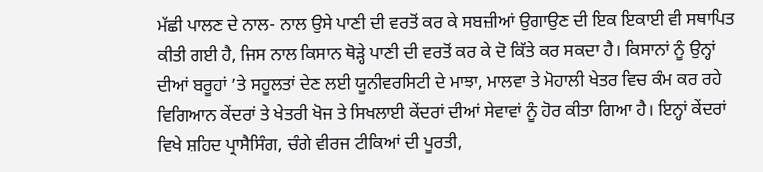ਮੱਛੀ ਪਾਲਣ ਦੇ ਨਾਲ- ਨਾਲ ਉਸੇ ਪਾਣੀ ਦੀ ਵਰਤੋਂ ਕਰ ਕੇ ਸਬਜ਼ੀਆਂ ਉਗਾਉਣ ਦੀ ਇਕ ਇਕਾਈ ਵੀ ਸਥਾਪਿਤ ਕੀਤੀ ਗਈ ਹੈ, ਜਿਸ ਨਾਲ ਕਿਸਾਨ ਥੋੜ੍ਹੇ ਪਾਣੀ ਦੀ ਵਰਤੋਂ ਕਰ ਕੇ ਦੋ ਕਿੱਤੇ ਕਰ ਸਕਦਾ ਹੈ। ਕਿਸਾਨਾਂ ਨੂੰ ਉਨ੍ਹਾਂ ਦੀਆਂ ਬਰੂਹਾਂ ’ਤੇ ਸਹੂਲਤਾਂ ਦੇਣ ਲਈ ਯੂਨੀਵਰਸਿਟੀ ਦੇ ਮਾਝਾ, ਮਾਲਵਾ ਤੇ ਮੋਹਾਲੀ ਖੇਤਰ ਵਿਚ ਕੰਮ ਕਰ ਰਹੇ ਵਿਗਿਆਨ ਕੇਂਦਰਾਂ ਤੇ ਖੇਤਰੀ ਖੋਜ ਤੇ ਸਿਖਲਾਈ ਕੇਂਦਰਾਂ ਦੀਆਂ ਸੇਵਾਵਾਂ ਨੂੰ ਹੋਰ ਕੀਤਾ ਗਿਆ ਹੈ। ਇਨ੍ਹਾਂ ਕੇਂਦਰਾਂ ਵਿਖੇ ਸ਼ਹਿਦ ਪ੍ਰਾਸੈਸਿੰਗ, ਚੰਗੇ ਵੀਰਜ ਟੀਕਿਆਂ ਦੀ ਪੂਰਤੀ,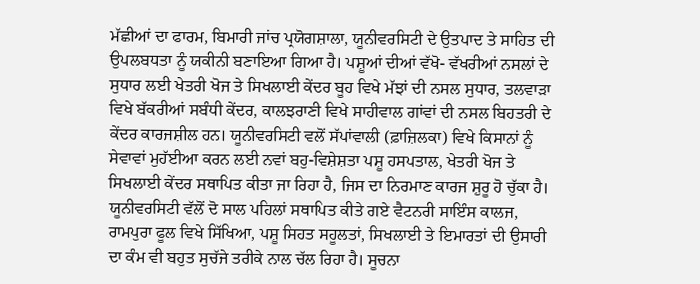ਮੱਛੀਆਂ ਦਾ ਫਾਰਮ, ਬਿਮਾਰੀ ਜਾਂਚ ਪ੍ਰਯੋਗਸ਼ਾਲਾ, ਯੂਨੀਵਰਸਿਟੀ ਦੇ ਉਤਪਾਦ ਤੇ ਸਾਹਿਤ ਦੀ ਉਪਲਬਧਤਾ ਨੂੰ ਯਕੀਨੀ ਬਣਾਇਆ ਗਿਆ ਹੈ। ਪਸ਼ੂਆਂ ਦੀਆਂ ਵੱਖੋ- ਵੱਖਰੀਆਂ ਨਸਲਾਂ ਦੇ ਸੁਧਾਰ ਲਈ ਖੇਤਰੀ ਖੋਜ ਤੇ ਸਿਖਲਾਈ ਕੇਂਦਰ ਬੂਹ ਵਿਖੇ ਮੱਝਾਂ ਦੀ ਨਸਲ ਸੁਧਾਰ, ਤਲਵਾੜਾ ਵਿਖੇ ਬੱਕਰੀਆਂ ਸਬੰਧੀ ਕੇਂਦਰ, ਕਾਲਝਰਾਣੀ ਵਿਖੇ ਸਾਹੀਵਾਲ ਗਾਂਵਾਂ ਦੀ ਨਸਲ ਬਿਹਤਰੀ ਦੇ ਕੇਂਦਰ ਕਾਰਜਸ਼ੀਲ ਹਨ। ਯੂਨੀਵਰਸਿਟੀ ਵਲੋਂ ਸੱਪਾਂਵਾਲੀ (ਫ਼ਾਜ਼ਿਲਕਾ) ਵਿਖੇ ਕਿਸਾਨਾਂ ਨੂੰ ਸੇਵਾਵਾਂ ਮੁਹੱਈਆ ਕਰਨ ਲਈ ਨਵਾਂ ਬਹੁ-ਵਿਸ਼ੇਸ਼ਤਾ ਪਸ਼ੂ ਹਸਪਤਾਲ, ਖੇਤਰੀ ਖੋਜ ਤੇ ਸਿਖਲਾਈ ਕੇਂਦਰ ਸਥਾਪਿਤ ਕੀਤਾ ਜਾ ਰਿਹਾ ਹੈ, ਜਿਸ ਦਾ ਨਿਰਮਾਣ ਕਾਰਜ ਸ਼ੁਰੂ ਹੋ ਚੁੱਕਾ ਹੈ। ਯੂਨੀਵਰਸਿਟੀ ਵੱਲੋਂ ਦੋ ਸਾਲ ਪਹਿਲਾਂ ਸਥਾਪਿਤ ਕੀਤੇ ਗਏ ਵੈਟਨਰੀ ਸਾਇੰਸ ਕਾਲਜ, ਰਾਮਪੁਰਾ ਫੂਲ ਵਿਖੇ ਸਿੱਖਿਆ, ਪਸ਼ੂ ਸਿਹਤ ਸਹੂਲਤਾਂ, ਸਿਖਲਾਈ ਤੇ ਇਮਾਰਤਾਂ ਦੀ ਉਸਾਰੀ ਦਾ ਕੰਮ ਵੀ ਬਹੁਤ ਸੁਚੱਜੇ ਤਰੀਕੇ ਨਾਲ ਚੱਲ ਰਿਹਾ ਹੈ। ਸੂਚਨਾ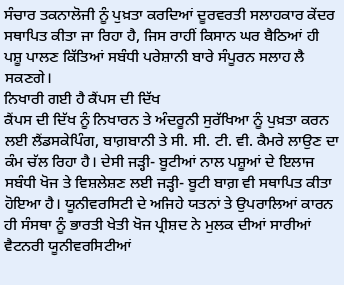ਸੰਚਾਰ ਤਕਨਾਲੋਜੀ ਨੂੰ ਪੁਖ਼ਤਾ ਕਰਦਿਆਂ ਦੂਰਵਰਤੀ ਸਲਾਹਕਾਰ ਕੇਂਦਰ ਸਥਾਪਿਤ ਕੀਤਾ ਜਾ ਰਿਹਾ ਹੈ, ਜਿਸ ਰਾਹੀਂ ਕਿਸਾਨ ਘਰ ਬੈਠਿਆਂ ਹੀ ਪਸ਼ੂ ਪਾਲਣ ਕਿੱਤਿਆਂ ਸਬੰਧੀ ਪਰੇਸ਼ਾਨੀ ਬਾਰੇ ਸੰਪੂਰਨ ਸਲਾਹ ਲੈ ਸਕਣਗੇ।
ਨਿਖਾਰੀ ਗਈ ਹੈ ਕੈਂਪਸ ਦੀ ਦਿੱਖ
ਕੈਂਪਸ ਦੀ ਦਿੱਖ ਨੂੰ ਨਿਖਾਰਨ ਤੇ ਅੰਦਰੂਨੀ ਸੁਰੱਖਿਆ ਨੂੰ ਪੁਖ਼ਤਾ ਕਰਨ ਲਈ ਲੈਂਡਸਕੇਪਿੰਗ, ਬਾਗ਼ਬਾਨੀ ਤੇ ਸੀ. ਸੀ. ਟੀ. ਵੀ. ਕੈਮਰੇ ਲਾਉਣ ਦਾ ਕੰਮ ਚੱਲ ਰਿਹਾ ਹੈ। ਦੇਸੀ ਜੜ੍ਹੀ- ਬੂਟੀਆਂ ਨਾਲ ਪਸ਼ੂਆਂ ਦੇ ਇਲਾਜ ਸਬੰਧੀ ਖੋਜ ਤੇ ਵਿਸ਼ਲੇਸ਼ਣ ਲਈ ਜੜ੍ਹੀ- ਬੂਟੀ ਬਾਗ਼ ਵੀ ਸਥਾਪਿਤ ਕੀਤਾ ਹੋਇਆ ਹੈ। ਯੂਨੀਵਰਸਿਟੀ ਦੇ ਅਜਿਹੇ ਯਤਨਾਂ ਤੇ ਉਪਰਾਲਿਆਂ ਕਾਰਨ ਹੀ ਸੰਸਥਾ ਨੂੰ ਭਾਰਤੀ ਖੇਤੀ ਖੋਜ ਪ੍ਰੀਸ਼ਦ ਨੇ ਮੁਲਕ ਦੀਆਂ ਸਾਰੀਆਂ ਵੈਟਨਰੀ ਯੂਨੀਵਰਸਿਟੀਆਂ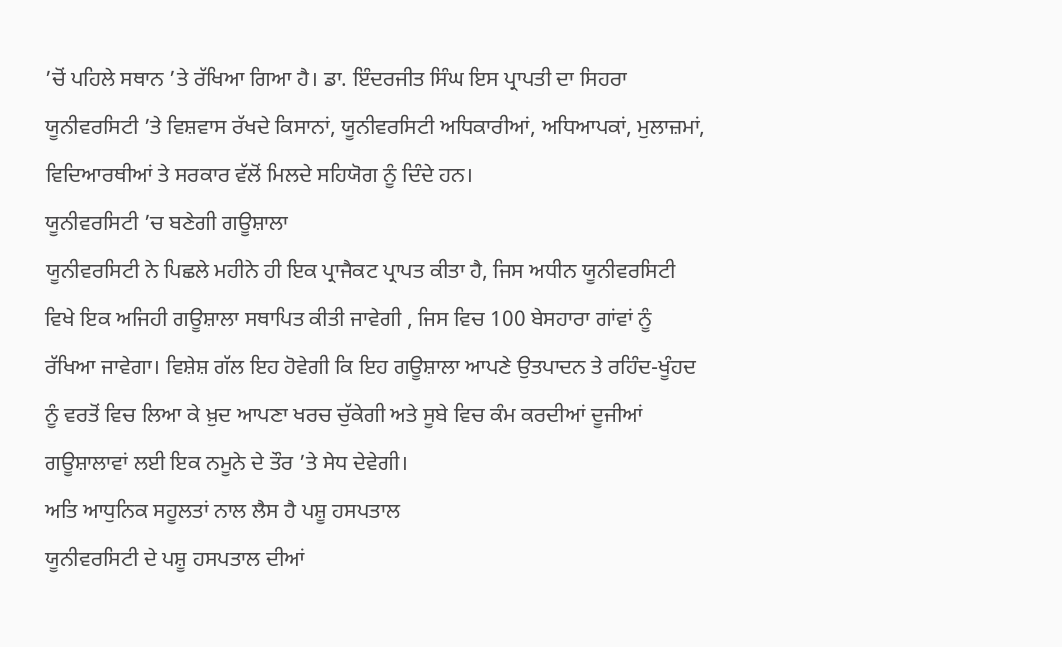’ਚੋਂ ਪਹਿਲੇ ਸਥਾਨ ’ਤੇ ਰੱਖਿਆ ਗਿਆ ਹੈ। ਡਾ. ਇੰਦਰਜੀਤ ਸਿੰਘ ਇਸ ਪ੍ਰਾਪਤੀ ਦਾ ਸਿਹਰਾ ਯੂਨੀਵਰਸਿਟੀ ’ਤੇ ਵਿਸ਼ਵਾਸ ਰੱਖਦੇ ਕਿਸਾਨਾਂ, ਯੂਨੀਵਰਸਿਟੀ ਅਧਿਕਾਰੀਆਂ, ਅਧਿਆਪਕਾਂ, ਮੁਲਾਜ਼ਮਾਂ, ਵਿਦਿਆਰਥੀਆਂ ਤੇ ਸਰਕਾਰ ਵੱਲੋਂ ਮਿਲਦੇ ਸਹਿਯੋਗ ਨੂੰ ਦਿੰਦੇ ਹਨ।
ਯੂਨੀਵਰਸਿਟੀ ’ਚ ਬਣੇਗੀ ਗਊਸ਼ਾਲਾ
ਯੂਨੀਵਰਸਿਟੀ ਨੇ ਪਿਛਲੇ ਮਹੀਨੇ ਹੀ ਇਕ ਪ੍ਰਾਜੈਕਟ ਪ੍ਰਾਪਤ ਕੀਤਾ ਹੈ, ਜਿਸ ਅਧੀਨ ਯੂਨੀਵਰਸਿਟੀ ਵਿਖੇ ਇਕ ਅਜਿਹੀ ਗਊਸ਼ਾਲਾ ਸਥਾਪਿਤ ਕੀਤੀ ਜਾਵੇਗੀ , ਜਿਸ ਵਿਚ 100 ਬੇਸਹਾਰਾ ਗਾਂਵਾਂ ਨੂੰ ਰੱਖਿਆ ਜਾਵੇਗਾ। ਵਿਸ਼ੇਸ਼ ਗੱਲ ਇਹ ਹੋਵੇਗੀ ਕਿ ਇਹ ਗਊਸ਼ਾਲਾ ਆਪਣੇ ਉਤਪਾਦਨ ਤੇ ਰਹਿੰਦ-ਖੂੰਹਦ ਨੂੰ ਵਰਤੋਂ ਵਿਚ ਲਿਆ ਕੇ ਖ਼ੁਦ ਆਪਣਾ ਖਰਚ ਚੁੱਕੇਗੀ ਅਤੇ ਸੂਬੇ ਵਿਚ ਕੰਮ ਕਰਦੀਆਂ ਦੂਜੀਆਂ ਗਊਸ਼ਾਲਾਵਾਂ ਲਈ ਇਕ ਨਮੂਨੇ ਦੇ ਤੌਰ ’ਤੇ ਸੇਧ ਦੇਵੇਗੀ।
ਅਤਿ ਆਧੁਨਿਕ ਸਹੂਲਤਾਂ ਨਾਲ ਲੈਸ ਹੈ ਪਸ਼ੂ ਹਸਪਤਾਲ
ਯੂਨੀਵਰਸਿਟੀ ਦੇ ਪਸ਼ੂ ਹਸਪਤਾਲ ਦੀਆਂ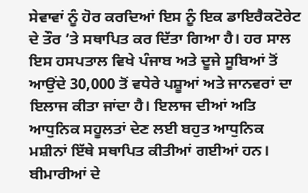ਸੇਵਾਵਾਂ ਨੂੰ ਹੋਰ ਕਰਦਿਆਂ ਇਸ ਨੂੰ ਇਕ ਡਾਇਰੈਕਟੋਰੇਟ ਦੇ ਤੌਰ ’ਤੇ ਸਥਾਪਿਤ ਕਰ ਦਿੱਤਾ ਗਿਆ ਹੈ। ਹਰ ਸਾਲ ਇਸ ਹਸਪਤਾਲ ਵਿਖੇ ਪੰਜਾਬ ਅਤੇ ਦੂਜੇ ਸੂਬਿਆਂ ਤੋਂ ਆਉਂਦੇ 30,000 ਤੋਂ ਵਧੇਰੇ ਪਸ਼ੂਆਂ ਅਤੇ ਜਾਨਵਰਾਂ ਦਾ ਇਲਾਜ ਕੀਤਾ ਜਾਂਦਾ ਹੈ। ਇਲਾਜ ਦੀਆਂ ਅਤਿ ਆਧੁਨਿਕ ਸਹੂਲਤਾਂ ਦੇਣ ਲਈ ਬਹੁਤ ਆਧੁਨਿਕ ਮਸ਼ੀਨਾਂ ਇੱਥੇ ਸਥਾਪਿਤ ਕੀਤੀਆਂ ਗਈਆਂ ਹਨ। ਬੀਮਾਰੀਆਂ ਦੇ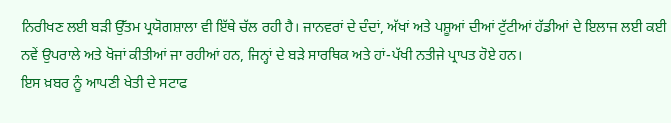ਨਿਰੀਖਣ ਲਈ ਬੜੀ ਉੱਤਮ ਪ੍ਰਯੋਗਸ਼ਾਲਾ ਵੀ ਇੱਥੇ ਚੱਲ ਰਹੀ ਹੈ। ਜਾਨਵਰਾਂ ਦੇ ਦੰਦਾਂ, ਅੱਖਾਂ ਅਤੇ ਪਸ਼ੂਆਂ ਦੀਆਂ ਟੁੱਟੀਆਂ ਹੱਡੀਆਂ ਦੇ ਇਲਾਜ ਲਈ ਕਈ ਨਵੇਂ ਉਪਰਾਲੇ ਅਤੇ ਖੋਜਾਂ ਕੀਤੀਆਂ ਜਾ ਰਹੀਆਂ ਹਨ, ਜਿਨ੍ਹਾਂ ਦੇ ਬੜੇ ਸਾਰਥਿਕ ਅਤੇ ਹਾਂ-ਪੱਖੀ ਨਤੀਜੇ ਪ੍ਰਾਪਤ ਹੋਏ ਹਨ।
ਇਸ ਖ਼ਬਰ ਨੂੰ ਆਪਣੀ ਖੇਤੀ ਦੇ ਸਟਾਫ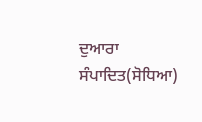ਦੁਆਰਾ ਸੰਪਾਦਿਤ(ਸੋਧਿਆ)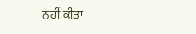ਨਹੀਂ ਕੀਤਾ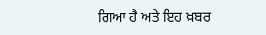ਗਿਆ ਹੈ ਅਤੇ ਇਹ ਖ਼ਬਰ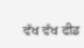ਵੱਖ ਵੱਖ ਫੀਡ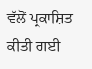ਵੱਲੋਂ ਪ੍ਰਕਾਸ਼ਿਤ ਕੀਤੀ ਗਈ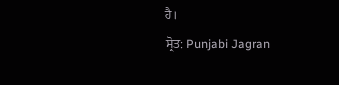ਹੈ।
ਸ੍ਰੋਤ: Punjabi Jagran